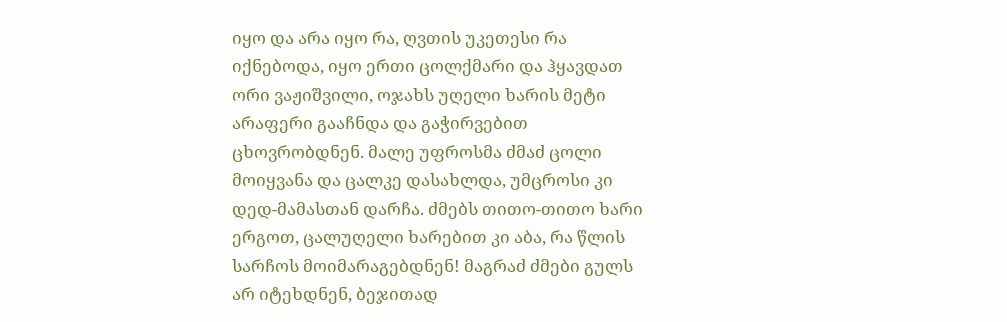იყო და არა იყო რა, ღვთის უკეთესი რა იქნებოდა, იყო ერთი ცოლქმარი და ჰყავდათ ორი ვაჟიშვილი, ოჯახს უღელი ხარის მეტი არაფერი გააჩნდა და გაჭირვებით ცხოვრობდნენ. მალე უფროსმა ძმაძ ცოლი მოიყვანა და ცალკე დასახლდა, უმცროსი კი დედ-მამასთან დარჩა. ძმებს თითო-თითო ხარი ერგოთ, ცალუღელი ხარებით კი აბა, რა წლის სარჩოს მოიმარაგებდნენ! მაგრაძ ძმები გულს არ იტეხდნენ, ბეჯითად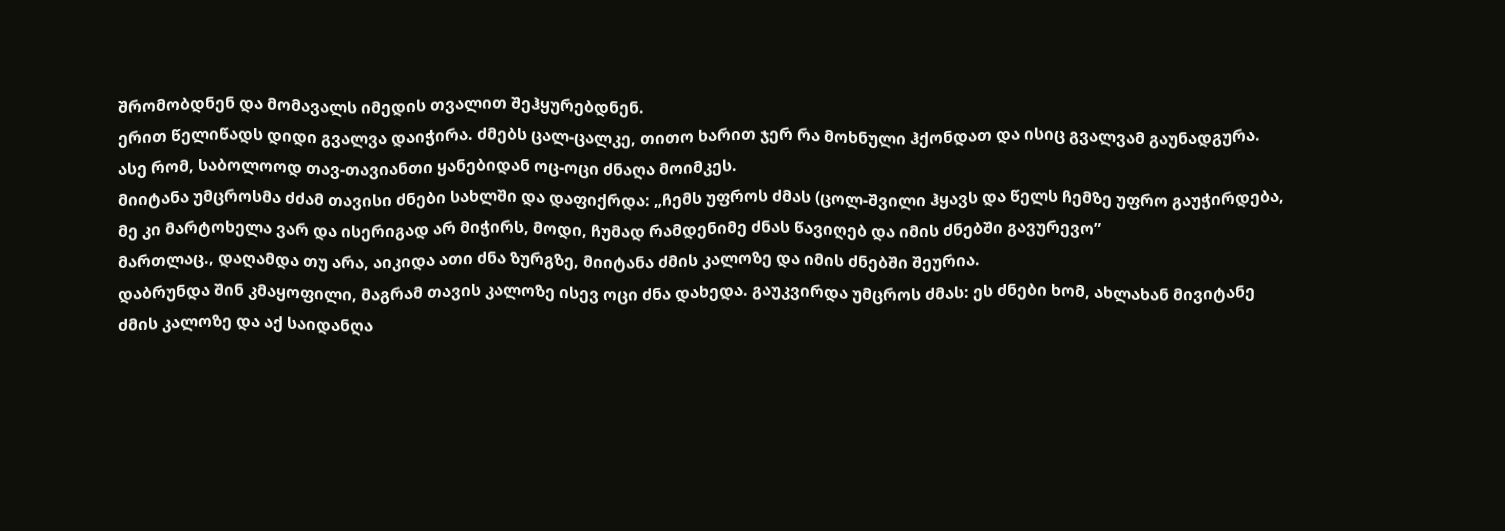შრომობდნენ და მომავალს იმედის თვალით შეჰყურებდნენ.
ერით წელიწადს დიდი გვალვა დაიჭირა. ძმებს ცალ-ცალკე, თითო ხარით ჯერ რა მოხნული ჰქონდათ და ისიც გვალვამ გაუნადგურა. ასე რომ, საბოლოოდ თავ-თავიანთი ყანებიდან ოც-ოცი ძნაღა მოიმკეს.
მიიტანა უმცროსმა ძძამ თავისი ძნები სახლში და დაფიქრდა: „ჩემს უფროს ძმას (ცოლ-შვილი ჰყავს და წელს ჩემზე უფრო გაუჭირდება, მე კი მარტოხელა ვარ და ისერიგად არ მიჭირს, მოდი, ჩუმად რამდენიმე ძნას წავიღებ და იმის ძნებში გავურევო”
მართლაც., დაღამდა თუ არა, აიკიდა ათი ძნა ზურგზე, მიიტანა ძმის კალოზე და იმის ძნებში შეურია.
დაბრუნდა შინ კმაყოფილი, მაგრამ თავის კალოზე ისევ ოცი ძნა დახედა. გაუკვირდა უმცროს ძმას: ეს ძნები ხომ, ახლახან მივიტანე ძმის კალოზე და აქ საიდანღა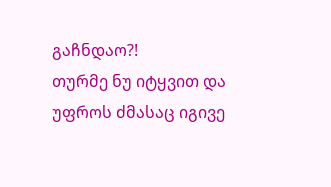გაჩნდაო?!
თურმე ნუ იტყვით და უფროს ძმასაც იგივე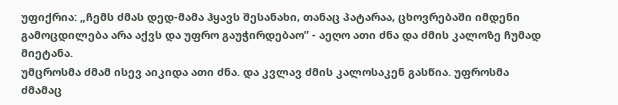უფიქრია: „ჩემს ძმას დედ-მამა ჰყავს შესანახი, თანაც პატარაა, ცხოვრებაში იმდენი გამოცდილება არა აქვს და უფრო გაუჭირდებაო” - აეღო ათი ძნა და ძმის კალოზე ჩუმად მიეტანა.
უმცროსმა ძმამ ისევ აიკიდა ათი ძნა. და კვლავ ძმის კალოსაკენ გასწია. უფროსმა ძმამაც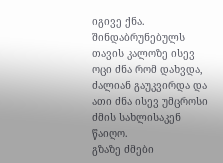იგივე ქნა. შინდაბრუნებულს თავის კალოზე ისევ ოცი ძნა რომ დახვდა, ძალიან გაუკვირდა და ათი ძნა ისევ უმცროსი ძმის სახლისაკენ წაიღო.
გზაზე ძმები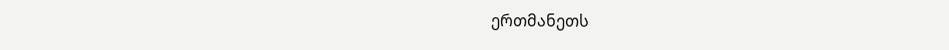ერთმანეთს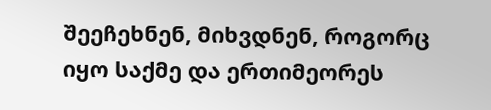შეეჩეხნენ, მიხვდნენ, როგორც იყო საქმე და ერთიმეორეს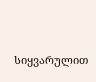სიყვარულით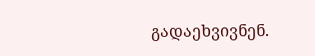გადაეხვივნენ.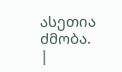ასეთია ძმობა.
|